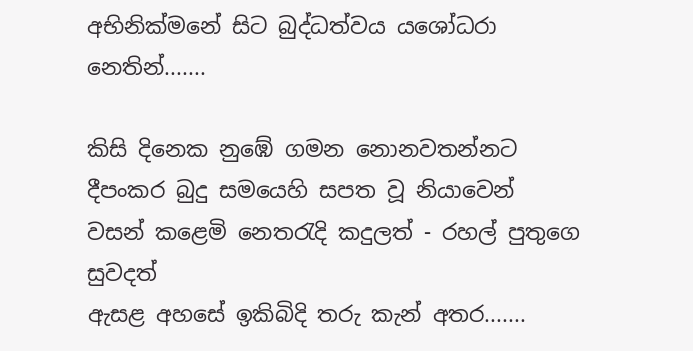අභිනික්මනේ සිට බුද්ධත්වය යශෝධරා නෙතින්.......

කිසි දිනෙක නුඹේ ගමන නොනවතන්නට
දීපංකර බුදු සමයෙහි සපත වූ නියාවෙන්
වසන් කළෙමි නෙතරැදි කදුලත් - රහල් පුතුගෙ සුවදත්
ඇසළ අහසේ ඉකිබිදි තරු කැන් අතර.......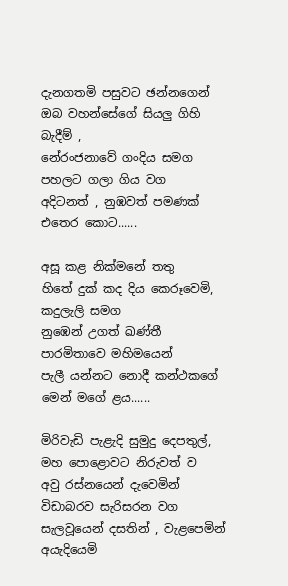දැනගතමි පසුවට ඡන්නගෙන්
ඔබ වහන්සේගේ සියලු ගිහි බැදීම් ,
නේරංජනාවේ ගංදිය සමග පහලට ගලා ගිය වග
අදිටනත් , නුඹවත් පමණක් එතෙර කොට......

අසූ කළ නික්මනේ තතු
හිතේ දුක් කද දිය කෙරූවෙමි, කදුලැලි සමග
නුඹෙන් උගත් ඛණ්තී පාරමිතාවෙ මහිමයෙන්
පැලී යන්නට නොදී කන්ථකගේ මෙන් මගේ ළය......

මිරිවැඩි පැළැදි සුමුදු දෙපතුල්, මහ පොළොවට නිරුවත් ව
අවු රස්නයෙන් දැවෙමින් විඩාබරව සැරිසරන වග
සැලවූයෙන් දසතින් , වැළපෙමින් අයැදියෙමි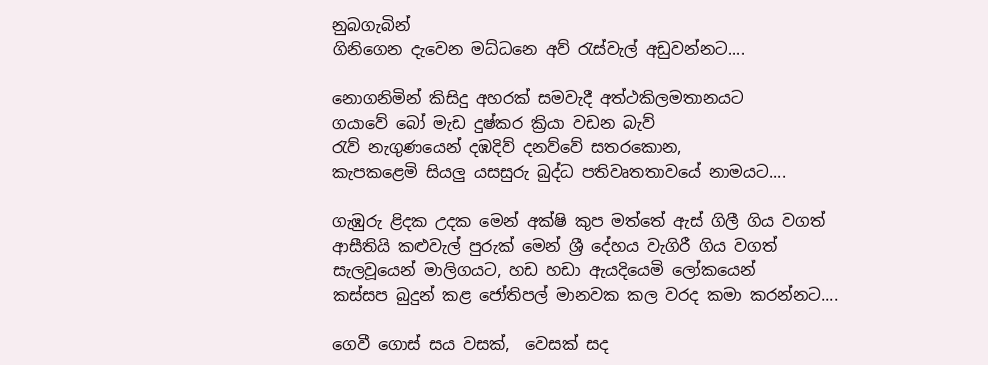නුබගැබින්
ගිනිගෙන දැවෙන මධ්ධනෙ අව් රැස්වැල් අඩුවන්නට....

නොගනිමින් කිසිදු අහරක් සමවැදී අත්ථකිලමතානයට
ගයාවේ බෝ මැඩ දුෂ්කර ක්‍රියා වඩන බැව්
රැව් නැගුණයෙන් දඹදිව් දනව්වේ සතරකොන,
කැපකළෙමි සියලු යසසුරු බුද්ධ පතිවෘතතාවයේ නාමයට....

ගැඹුරු ළිදක උදක මෙන් අක්ෂි කුප මත්තේ ඇස් ගිලී ගිය වගත්
ආසීතියි කළුවැල් පුරුක් මෙන් ශ්‍රී දේහය වැගිරී ගිය වගත්
සැලවූයෙන් මාලිගයට, හඩ හඩා ඇයදියෙමි ලෝකයෙන්
කස්සප බුදුන් කළ ජෝතිපල් මානවක කල වරද කමා කරන්නට....

ගෙවී ගොස් සය වසක්,  වෙසක් සද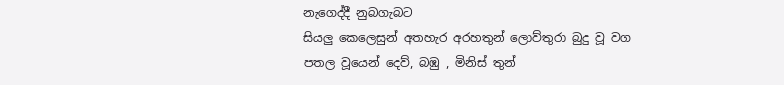නැගෙද්දී නුබගැබට
සියලු කෙලෙසුන් අතහැර අරහතුන් ලොව්තුරා බුදු වූ වග
පතල වූයෙන් දෙව්, බඹු , මිනිස් තුන්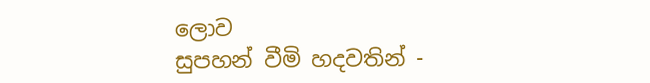ලොව
සුපහන් වීමි හදවතින් -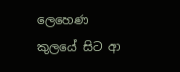ලෙහෙණ කුලයේ සිට ආ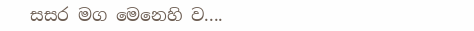සසර මග මෙනෙහි ව....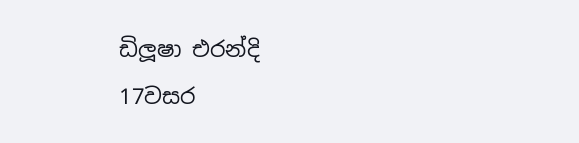ඩිලූෂා එරන්දි
17වසර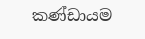කණ්ඩායම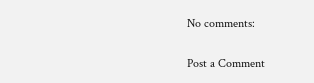No comments:

Post a Comment